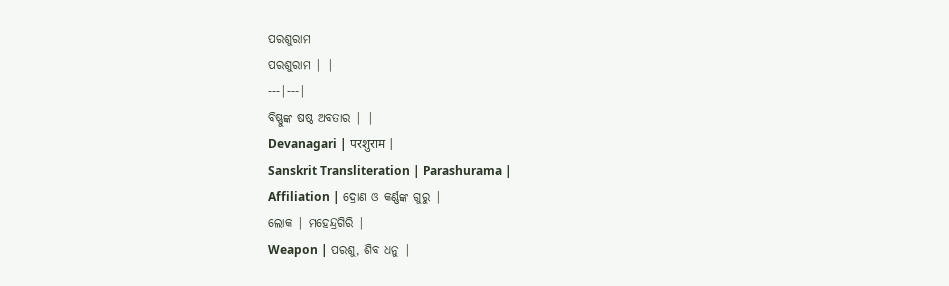ପରଶୁରାମ
ପରଶୁରାମ | |
---|---|
ବିଷ୍ଣୁଙ୍କ ଷଷ୍ଠ ଅବତାର | |
Devanagari | परशुराम |
Sanskrit Transliteration | Parashurama |
Affiliation | ଦ୍ରୋଣ ଓ କର୍ଣ୍ଣଙ୍କ ଗୁରୁ |
ଲୋକ | ମହେନ୍ଦ୍ରଗିରି |
Weapon | ପରଶୁ, ଶିବ ଧନୁ |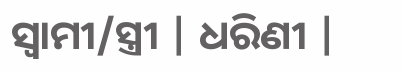ସ୍ୱାମୀ/ସ୍ତ୍ରୀ | ଧରିଣୀ |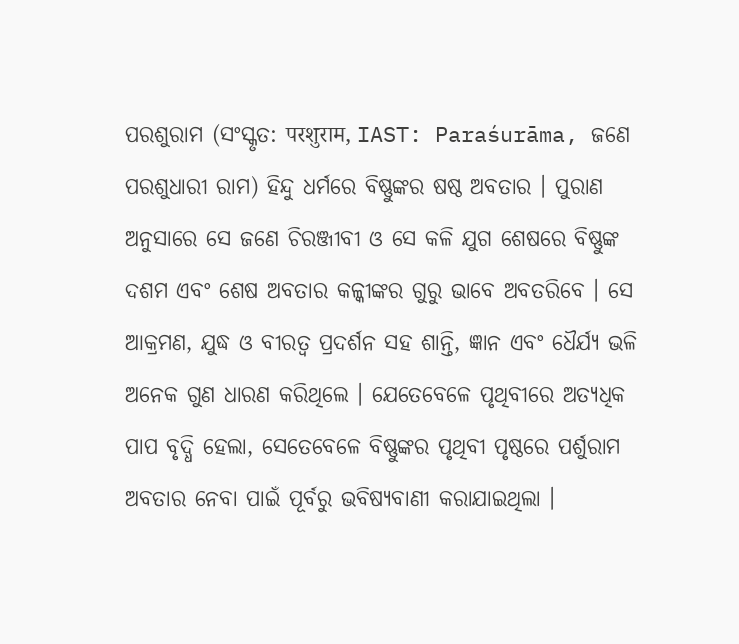ପରଶୁରାମ (ସଂସ୍କୃତ: परशुराम, IAST: Paraśurāma, ଜଣେ ପରଶୁଧାରୀ ରାମ) ହିନ୍ଦୁ ଧର୍ମରେ ବିଷ୍ଣୁଙ୍କର ଷଷ୍ଠ ଅବତାର । ପୁରାଣ ଅନୁସାରେ ସେ ଜଣେ ଚିରଞ୍ଜୀବୀ ଓ ସେ କଳି ଯୁଗ ଶେଷରେ ବିଷ୍ଣୁଙ୍କ ଦଶମ ଏବଂ ଶେଷ ଅବତାର କଳ୍କୀଙ୍କର ଗୁରୁ ଭାବେ ଅବତରିବେ । ସେ ଆକ୍ରମଣ, ଯୁଦ୍ଧ ଓ ବୀରତ୍ୱ ପ୍ରଦର୍ଶନ ସହ ଶାନ୍ତି, ଜ୍ଞାନ ଏବଂ ଧୈର୍ଯ୍ୟ ଭଳି ଅନେକ ଗୁଣ ଧାରଣ କରିଥିଲେ । ଯେତେବେଳେ ପୃଥିବୀରେ ଅତ୍ୟଧିକ ପାପ ବୃଦ୍ଧି ହେଲା, ସେତେବେଳେ ବିଷ୍ଣୁଙ୍କର ପୃଥିବୀ ପୃଷ୍ଠରେ ପର୍ଶୁରାମ ଅବତାର ନେବା ପାଇଁ ପୂର୍ବରୁ ଭବିଷ୍ୟବାଣୀ କରାଯାଇଥିଲା ।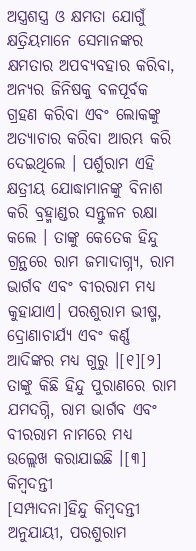ଅସ୍ତ୍ରଶସ୍ତ୍ର ଓ କ୍ଷମତା ଯୋଗୁଁ କ୍ଷତ୍ରିୟମାନେ ସେମାନଙ୍କର କ୍ଷମତାର ଅପବ୍ୟବହାର କରିବା, ଅନ୍ୟର ଜିନିଷକୁ ବଳପୂର୍ବକ ଗ୍ରହଣ କରିବା ଏବଂ ଲୋକଙ୍କୁ ଅତ୍ୟାଚାର କରିବା ଆରମ୍ଭ କରି ଦେଇଥିଲେ । ପର୍ଶୁରାମ ଏହି କ୍ଷତ୍ରୀୟ ଯୋଦ୍ଧାମାନଙ୍କୁ ବିନାଶ କରି ବ୍ରହ୍ମାଣ୍ଡର ସନ୍ତୁଳନ ରକ୍ଷା କଲେ । ତାଙ୍କୁ କେତେକ ହିନ୍ଦୁ ଗ୍ରନ୍ଥରେ ରାମ ଜମାଦାଗ୍ନ୍ୟ, ରାମ ଭାର୍ଗବ ଏବଂ ବୀରରାମ ମଧ୍ୟ କୁହାଯାଏ। ପରଶୁରାମ ଭୀଷ୍ମ, ଦ୍ରୋଣାଚାର୍ଯ୍ୟ ଏବଂ କର୍ଣ୍ଣ ଆଦିଙ୍କର ମଧ୍ୟ ଗୁରୁ ।[୧][୨]
ତାଙ୍କୁ କିଛି ହିନ୍ଦୁ ପୁରାଣରେ ରାମ ଯମଦଗ୍ନି, ରାମ ଭାର୍ଗବ ଏବଂ ବୀରରାମ ନାମରେ ମଧ୍ୟ ଉଲ୍ଲେଖ କରାଯାଇଛି ।[୩]
କିମ୍ବଦନ୍ତୀ
[ସମ୍ପାଦନା]ହିନ୍ଦୁ କିମ୍ବଦନ୍ତୀ ଅନୁଯାୟୀ, ପରଶୁରାମ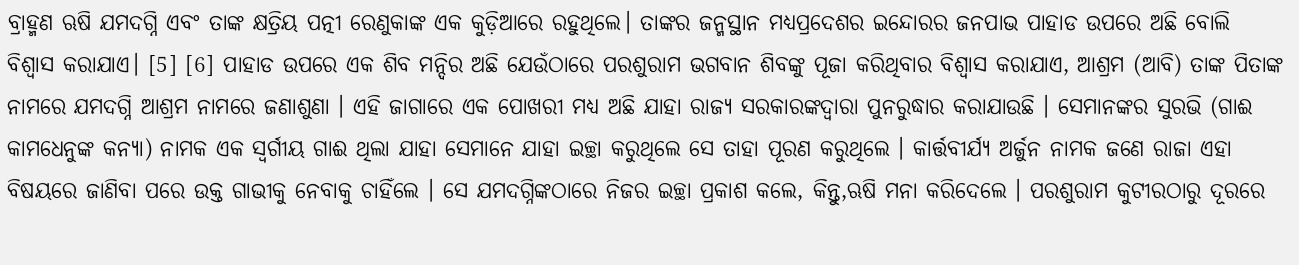ବ୍ରାହ୍ମଣ ଋଷି ଯମଦଗ୍ନି ଏବଂ ତାଙ୍କ କ୍ଷତ୍ରିୟ ପତ୍ନୀ ରେଣୁକାଙ୍କ ଏକ କୁଡ଼ିଆରେ ରହୁଥିଲେ। ତାଙ୍କର ଜନ୍ମସ୍ଥାନ ମଧ୍ୟପ୍ରଦେଶର ଇନ୍ଦୋରର ଜନପାଭ ପାହାଡ ଉପରେ ଅଛି ବୋଲି ବିଶ୍ୱାସ କରାଯାଏ। [5] [6] ପାହାଡ ଉପରେ ଏକ ଶିବ ମନ୍ଦିର ଅଛି ଯେଉଁଠାରେ ପରଶୁରାମ ଭଗବାନ ଶିବଙ୍କୁ ପୂଜା କରିଥିବାର ବିଶ୍ୱାସ କରାଯାଏ, ଆଶ୍ରମ (ଆବି) ତାଙ୍କ ପିତାଙ୍କ ନାମରେ ଯମଦଗ୍ନି ଆଶ୍ରମ ନାମରେ ଜଣାଶୁଣା । ଏହି ଜାଗାରେ ଏକ ପୋଖରୀ ମଧ୍ୟ ଅଛି ଯାହା ରାଜ୍ୟ ସରକାରଙ୍କଦ୍ୱାରା ପୁନରୁଦ୍ଧାର କରାଯାଉଛି । ସେମାନଙ୍କର ସୁରଭି (ଗାଈ କାମଧେନୁଙ୍କ କନ୍ୟା) ନାମକ ଏକ ସ୍ୱର୍ଗୀୟ ଗାଈ ଥିଲା ଯାହା ସେମାନେ ଯାହା ଇଚ୍ଛା କରୁଥିଲେ ସେ ତାହା ପୂରଣ କରୁଥିଲେ । କାର୍ତ୍ତବୀର୍ଯ୍ୟ ଅର୍ଜୁନ ନାମକ ଜଣେ ରାଜା ଏହା ବିଷୟରେ ଜାଣିବା ପରେ ଉକ୍ତ ଗାଭୀକୁ ନେବାକୁ ଚାହିଁଲେ । ସେ ଯମଦଗ୍ନିଙ୍କଠାରେ ନିଜର ଇଚ୍ଛା ପ୍ରକାଶ କଲେ, କିନ୍ତୁ,ଋଷି ମନା କରିଦେଲେ । ପରଶୁରାମ କୁଟୀରଠାରୁ ଦୂରରେ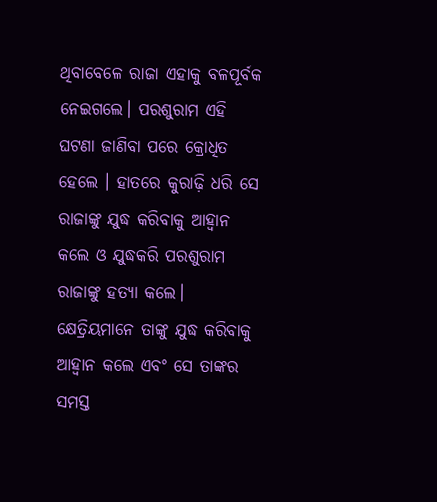ଥିବାବେଳେ ରାଜା ଏହାକୁ ବଳପୂର୍ବକ ନେଇଗଲେ। ପରଶୁରାମ ଏହି ଘଟଣା ଜାଣିବା ପରେ କ୍ରୋଧିତ ହେଲେ । ହାତରେ କୁରାଢ଼ି ଧରି ସେ ରାଜାଙ୍କୁ ଯୁଦ୍ଧ କରିବାକୁ ଆହ୍ୱାନ କଲେ ଓ ଯୁଦ୍ଧକରି ପରଶୁରାମ ରାଜାଙ୍କୁ ହତ୍ୟା କଲେ। କ୍ଷେତ୍ରିୟମାନେ ତାଙ୍କୁ ଯୁଦ୍ଧ କରିବାକୁ ଆହ୍ୱାନ କଲେ ଏବଂ ସେ ତାଙ୍କର ସମସ୍ତ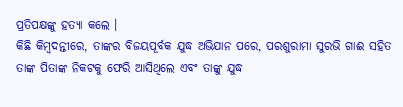ପ୍ରତିପକ୍ଷଙ୍କୁ ହତ୍ୟା କଲେ ।
କିଛି କିମ୍ବଦନ୍ତୀରେ, ତାଙ୍କର ବିଜୟପୂର୍ବକ ଯୁଦ୍ଧ ଅଭିଯାନ ପରେ, ପରଶୁରାମା ସୁରଭି ଗାଈ ସହିତ ତାଙ୍କ ପିତାଙ୍କ ନିକଟକୁ ଫେରି ଆସିଥିଲେ ଏବଂ ତାଙ୍କୁ ଯୁଦ୍ଧ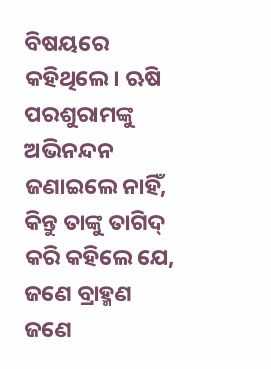ବିଷୟରେ କହିଥିଲେ। ଋଷି ପରଶୁରାମଙ୍କୁ ଅଭିନନ୍ଦନ ଜଣାଇଲେ ନାହିଁ, କିନ୍ତୁ ତାଙ୍କୁ ତାଗିଦ୍ କରି କହିଲେ ଯେ, ଜଣେ ବ୍ରାହ୍ମଣ ଜଣେ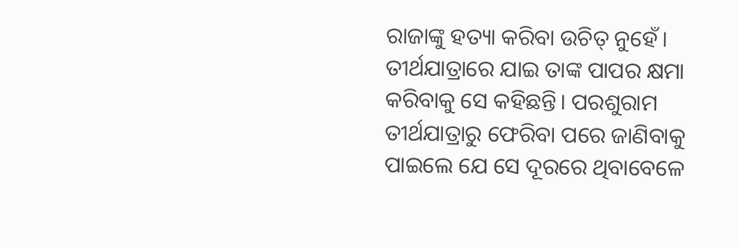ରାଜାଙ୍କୁ ହତ୍ୟା କରିବା ଉଚିତ୍ ନୁହେଁ। ତୀର୍ଥଯାତ୍ରାରେ ଯାଇ ତାଙ୍କ ପାପର କ୍ଷମା କରିବାକୁ ସେ କହିଛନ୍ତି। ପରଶୁରାମ ତୀର୍ଥଯାତ୍ରାରୁ ଫେରିବା ପରେ ଜାଣିବାକୁ ପାଇଲେ ଯେ ସେ ଦୂରରେ ଥିବାବେଳେ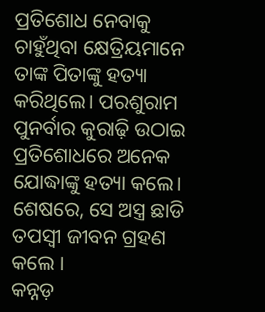ପ୍ରତିଶୋଧ ନେବାକୁ ଚାହୁଁଥିବା କ୍ଷେତ୍ରିୟମାନେ ତାଙ୍କ ପିତାଙ୍କୁ ହତ୍ୟା କରିଥିଲେ। ପରଶୁରାମ ପୁନର୍ବାର କୁରାଢ଼ି ଉଠାଇ ପ୍ରତିଶୋଧରେ ଅନେକ ଯୋଦ୍ଧାଙ୍କୁ ହତ୍ୟା କଲେ। ଶେଷରେ, ସେ ଅସ୍ତ୍ର ଛାଡି ତପସ୍ୱୀ ଜୀବନ ଗ୍ରହଣ କଲେ ।
କନ୍ନଡ଼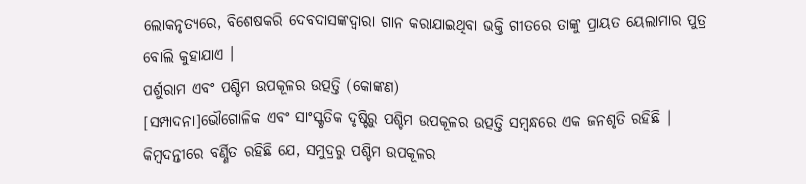ଲୋକନୃତ୍ୟରେ, ବିଶେଷକରି ଦେବଦାସଙ୍କଦ୍ୱାରା ଗାନ କରାଯାଇଥିବା ଭକ୍ତି ଗୀତରେ ତାଙ୍କୁ ପ୍ରାୟତ ୟେଲାମାର ପୁତ୍ର ବୋଲି କୁହାଯାଏ ।
ପର୍ଶୁରାମ ଏବଂ ପଶ୍ଚିମ ଉପକୂଳର ଉତ୍ପତ୍ତି (କୋଙ୍କଣ)
[ସମ୍ପାଦନା]ଭୌଗୋଳିକ ଏବଂ ସାଂସ୍କୃତିକ ଦୃଷ୍ଟିରୁ ପଶ୍ଚିମ ଉପକୂଳର ଉତ୍ପତ୍ତି ସମ୍ବନ୍ଧରେ ଏକ ଜନଶୃତି ରହିଛି | କିମ୍ବଦନ୍ତୀରେ ବର୍ଣ୍ଣିତ ରହିଛି ଯେ, ସମୁଦ୍ରରୁ ପଶ୍ଚିମ ଉପକୂଳର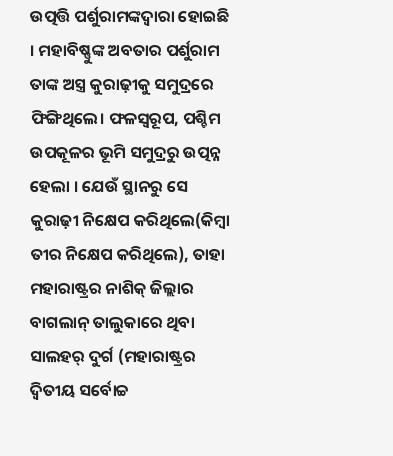ଉତ୍ପତ୍ତି ପର୍ଶୁରାମଙ୍କଦ୍ୱାରା ହୋଇଛି । ମହାବିଷ୍ଣୁଙ୍କ ଅବତାର ପର୍ଶୁରାମ ତାଙ୍କ ଅସ୍ତ୍ର କୁରାଢ଼ୀକୁ ସମୁଦ୍ରରେ ଫିଙ୍ଗିଥିଲେ। ଫଳସ୍ୱରୂପ, ପଶ୍ଚିମ ଉପକୂଳର ଭୂମି ସମୁଦ୍ରରୁ ଉତ୍ପନ୍ନ ହେଲା । ଯେଉଁ ସ୍ଥାନରୁ ସେ କୁରାଢ଼ୀ ନିକ୍ଷେପ କରିଥିଲେ(କିମ୍ବା ତୀର ନିକ୍ଷେପ କରିଥିଲେ), ତାହା ମହାରାଷ୍ଟ୍ରର ନାଶିକ୍ ଜିଲ୍ଲାର ବାଗଲାନ୍ ତାଲୁକାରେ ଥିବା ସାଲହର୍ ଦୁର୍ଗ (ମହାରାଷ୍ଟ୍ରର ଦ୍ୱିତୀୟ ସର୍ବୋଚ୍ଚ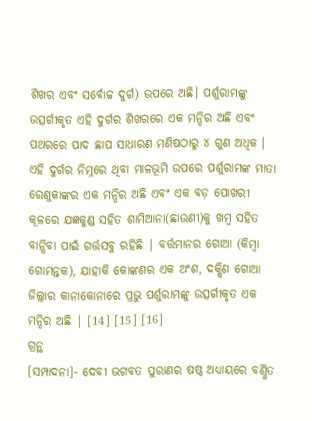ଶିଖର ଏବଂ ସର୍ବୋଚ୍ଚ ଦୁର୍ଗ) ଉପରେ ଅଛି। ପର୍ଶୁରାମଙ୍କୁ ଉତ୍ସର୍ଗୀକୃତ ଏହି ଦୁର୍ଗର ଶିଖରରେ ଏକ ମନ୍ଦିର ଅଛି ଏବଂ ପଥରରେ ପାଦ ଛାପ ସାଧାରଣ ମଣିଷଠାରୁ ୪ ଗୁଣ ଅଧିକ । ଏହି ଦୁର୍ଗର ନିମ୍ନରେ ଥିବା ମାଳଭୂମି ଉପରେ ପର୍ଶୁରାମଙ୍କ ମାତା ରେଣୁକାଙ୍କର ଏକ ମନ୍ଦିର ଅଛି ଏବଂ ଏକ ବଡ଼ ପୋଖରୀ କୂଳରେ ଯଜ୍ଞକୁଣ୍ଡ ସହିତ ଶାମିଆନା(ଛାଉଣୀ)କୁ ଖମ୍ବ ସହିତ ବାନ୍ଧିବା ପାଇଁ ଗର୍ତ୍ତସବୁ ରହିଛି | ବର୍ତ୍ତମାନର ଗୋଆ (କିମ୍ବା ଗୋମନ୍ତକ), ଯାହାକି କୋଙ୍କଣର ଏକ ଅଂଶ, ଦକ୍ଷିଣ ଗୋଆ ଜିଲ୍ଲାର କାନାକୋନାରେ ପ୍ରଭୁ ପର୍ଶୁରାମଙ୍କୁ ଉତ୍ସର୍ଗୀକୃତ ଏକ ମନ୍ଦିର ଅଛି | [14] [15] [16]
ଗ୍ରନ୍ଥ
[ସମ୍ପାଦନା]- ଦେବୀ ଭଗବତ ପୁରାଣର ଷଷ୍ଠ ଅଧ୍ୟାୟରେ ବର୍ଣ୍ଣିତ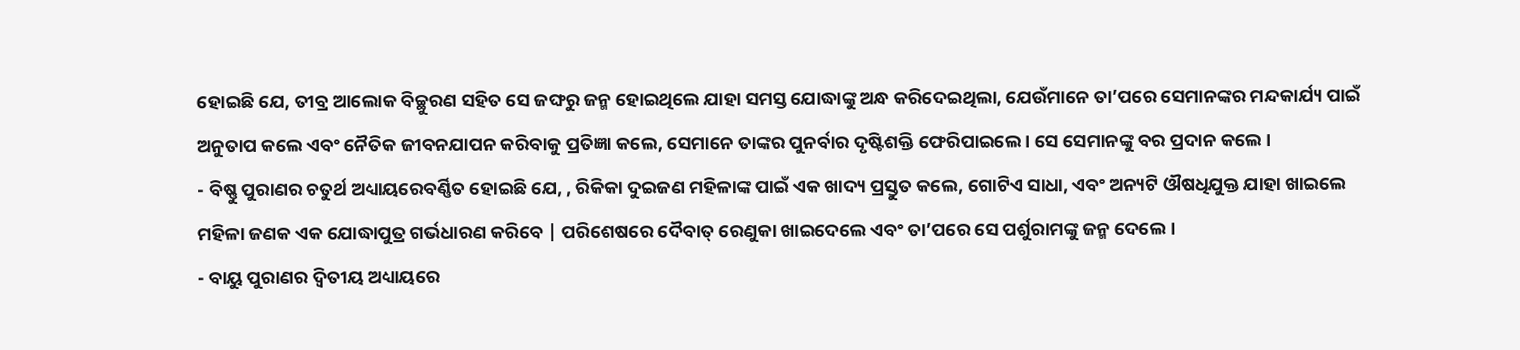ହୋଇଛି ଯେ, ତୀବ୍ର ଆଲୋକ ବିଚ୍ଛୁରଣ ସହିତ ସେ ଜଙ୍ଘରୁ ଜନ୍ମ ହୋଇଥିଲେ ଯାହା ସମସ୍ତ ଯୋଦ୍ଧାଙ୍କୁ ଅନ୍ଧ କରିଦେଇଥିଲା, ଯେଉଁମାନେ ତା’ପରେ ସେମାନଙ୍କର ମନ୍ଦକାର୍ଯ୍ୟ ପାଇଁ ଅନୁତାପ କଲେ ଏବଂ ନୈତିକ ଜୀବନଯାପନ କରିବାକୁ ପ୍ରତିଜ୍ଞା କଲେ, ସେମାନେ ତାଙ୍କର ପୁନର୍ବାର ଦୃଷ୍ଟିଶକ୍ତି ଫେରିପାଇଲେ । ସେ ସେମାନଙ୍କୁ ବର ପ୍ରଦାନ କଲେ ।
- ବିଷ୍ଣୁ ପୁରାଣର ଚତୁର୍ଥ ଅଧ୍ୟାୟରେବର୍ଣ୍ଣିତ ହୋଇଛି ଯେ, , ରିକିକା ଦୁଇଜଣ ମହିଳାଙ୍କ ପାଇଁ ଏକ ଖାଦ୍ୟ ପ୍ରସ୍ତୁତ କଲେ, ଗୋଟିଏ ସାଧା, ଏବଂ ଅନ୍ୟଟି ଔଷଧିଯୁକ୍ତ ଯାହା ଖାଇଲେ ମହିଳା ଜଣକ ଏକ ଯୋଦ୍ଧାପୁତ୍ର ଗର୍ଭଧାରଣ କରିବେ | ପରିଶେଷରେ ଦୈବାତ୍ ରେଣୁକା ଖାଇଦେଲେ ଏବଂ ତା’ପରେ ସେ ପର୍ଶୁରାମଙ୍କୁ ଜନ୍ମ ଦେଲେ ।
- ବାୟୁ ପୁରାଣର ଦ୍ୱିତୀୟ ଅଧ୍ୟାୟରେ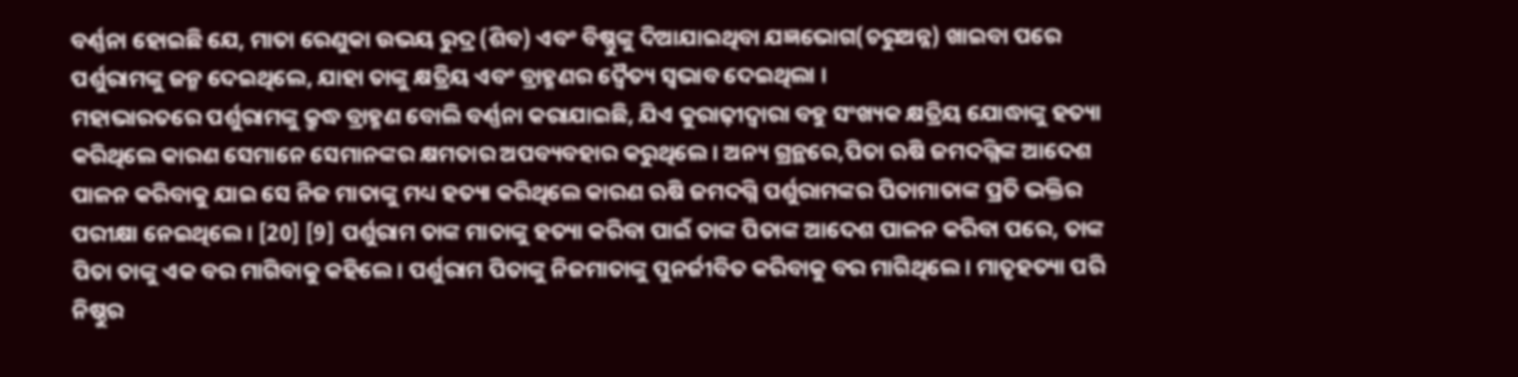ବର୍ଣ୍ଣନା ହୋଇଛି ଯେ, ମାତା ରେଣୁକା ଉଭୟ ରୁଦ୍ର (ଶିବ) ଏବଂ ବିଷ୍ଣୁଙ୍କୁ ଦିଆଯାଇଥିବା ଯଜ୍ଞଭୋଗ(ଚରୁଅନ୍ନ) ଖାଇବା ପରେ ପର୍ଶୁରାମଙ୍କୁ ଜନ୍ମ ଦେଇଥିଲେ, ଯାହା ତାଙ୍କୁ କ୍ଷତ୍ରିୟ ଏବଂ ବ୍ରାହ୍ମଣର ଦ୍ୱୈତ୍ୟ ସ୍ୱଭାବ ଦେଇଥିଲା ।
ମହାଭାରତରେ ପର୍ଶୁରାମଙ୍କୁ କ୍ରୁଦ୍ଧ ବ୍ରାହ୍ମଣ ବୋଲି ବର୍ଣ୍ଣନା କରାଯାଇଛି, ଯିଏ କୁରାଢ଼ୀଦ୍ୱାରା ବହୁ ସଂଖ୍ୟକ କ୍ଷତ୍ରିୟ ଯୋଦ୍ଧାଙ୍କୁ ହତ୍ୟା କରିଥିଲେ କାରଣ ସେମାନେ ସେମାନଙ୍କର କ୍ଷମତାର ଅପବ୍ୟବହାର କରୁଥିଲେ। ଅନ୍ୟ ଗ୍ରନ୍ଥରେ,ପିତା ଋଷି ଜମଦଗ୍ନିଙ୍କ ଆଦେଶ ପାଳନ କରିବାକୁ ଯାଇ ସେ ନିଜ ମାତାଙ୍କୁ ମଧ୍ୟ ହତ୍ୟା କରିଥିଲେ କାରଣ ଋଷି ଜମଦଗ୍ନି ପର୍ଶୁରାମଙ୍କର ପିତାମାତାଙ୍କ ପ୍ରତି ଭକ୍ତିର ପରୀକ୍ଷା ନେଇଥିଲେ । [20] [9] ପର୍ଶୁରାମ ତାଙ୍କ ମାତାଙ୍କୁ ହତ୍ୟା କରିବା ପାଇଁ ତାଙ୍କ ପିତାଙ୍କ ଆଦେଶ ପାଳନ କରିବା ପରେ, ତାଙ୍କ ପିତା ତାଙ୍କୁ ଏକ ବର ମାଗିବାକୁ କହିଲେ। ପର୍ଶୁରାମ ପିତାଙ୍କୁ ନିଜମାତାଙ୍କୁ ପୁନର୍ଜୀବିତ କରିବାକୁ ବର ମାଗିଥିଲେ। ମାତୃହତ୍ୟା ପରି ନିଷ୍ଠୁର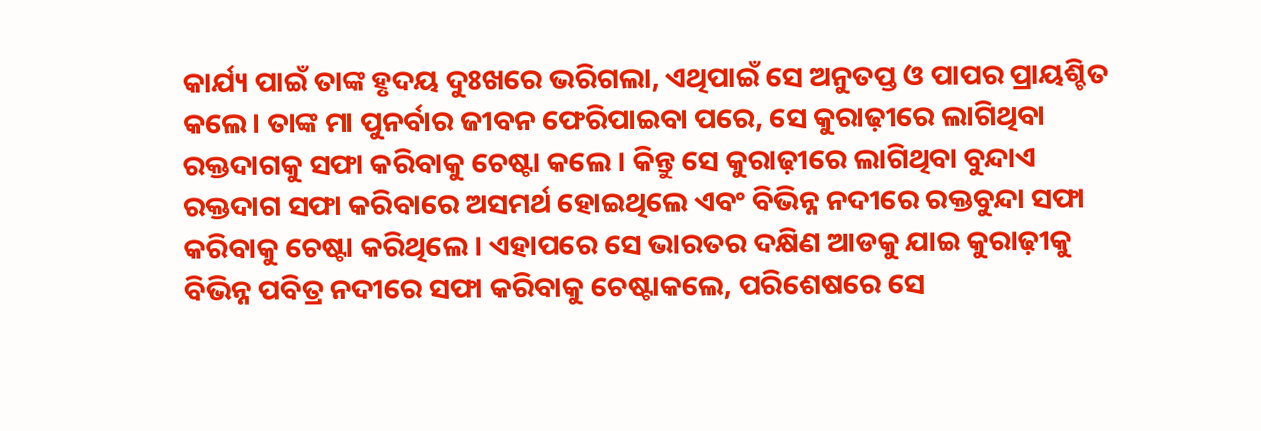କାର୍ଯ୍ୟ ପାଇଁ ତାଙ୍କ ହୃଦୟ ଦୁଃଖରେ ଭରିଗଲା, ଏଥିପାଇଁ ସେ ଅନୁତପ୍ତ ଓ ପାପର ପ୍ରାୟଶ୍ଚିତ କଲେ। ତାଙ୍କ ମା ପୁନର୍ବାର ଜୀବନ ଫେରିପାଇବା ପରେ, ସେ କୁରାଢ଼ୀରେ ଲାଗିଥିବା ରକ୍ତଦାଗକୁ ସଫା କରିବାକୁ ଚେଷ୍ଟା କଲେ । କିନ୍ତୁ ସେ କୁରାଢ଼ୀରେ ଲାଗିଥିବା ବୁନ୍ଦାଏ ରକ୍ତଦାଗ ସଫା କରିବାରେ ଅସମର୍ଥ ହୋଇଥିଲେ ଏବଂ ବିଭିନ୍ନ ନଦୀରେ ରକ୍ତବୁନ୍ଦା ସଫା କରିବାକୁ ଚେଷ୍ଟା କରିଥିଲେ । ଏହାପରେ ସେ ଭାରତର ଦକ୍ଷିଣ ଆଡକୁ ଯାଇ କୁରାଢ଼ୀକୁ ବିଭିନ୍ନ ପବିତ୍ର ନଦୀରେ ସଫା କରିବାକୁ ଚେଷ୍ଟାକଲେ, ପରିଶେଷରେ ସେ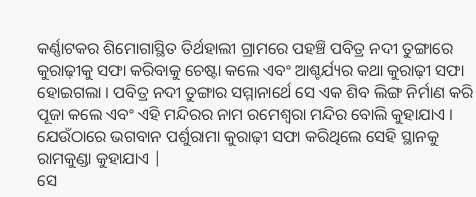କର୍ଣ୍ଣାଟକର ଶିମୋଗାସ୍ଥିତ ତିର୍ଥହାଲୀ ଗ୍ରାମରେ ପହଞ୍ଚି ପବିତ୍ର ନଦୀ ତୁଙ୍ଗାରେ କୁରାଢ଼ୀକୁ ସଫା କରିବାକୁ ଚେଷ୍ଟା କଲେ ଏବଂ ଆଶ୍ଚର୍ଯ୍ୟର କଥା କୁରାଢ଼ୀ ସଫା ହୋଇଗଲା । ପବିତ୍ର ନଦୀ ତୁଙ୍ଗାର ସମ୍ମାନାର୍ଥେ ସେ ଏକ ଶିବ ଲିଙ୍ଗ ନିର୍ମାଣ କରି ପୂଜା କଲେ ଏବଂ ଏହି ମନ୍ଦିରର ନାମ ରମେଶ୍ୱରା ମନ୍ଦିର ବୋଲି କୁହାଯାଏ । ଯେଉଁଠାରେ ଭଗବାନ ପର୍ଶୁରାମା କୁରାଢ଼ୀ ସଫା କରିଥିଲେ ସେହି ସ୍ଥାନକୁ ରାମକୁଣ୍ଡା କୁହାଯାଏ |
ସେ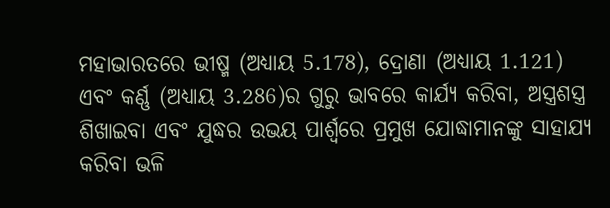ମହାଭାରତରେ ଭୀଷ୍ମ (ଅଧ୍ୟାୟ 5.178), ଦ୍ରୋଣା (ଅଧ୍ୟାୟ 1.121) ଏବଂ କର୍ଣ୍ଣ (ଅଧ୍ୟାୟ 3.286)ର ଗୁରୁ ଭାବରେ କାର୍ଯ୍ୟ କରିବା, ଅସ୍ତ୍ରଶସ୍ତ୍ର ଶିଖାଇବା ଏବଂ ଯୁଦ୍ଧର ଉଭୟ ପାର୍ଶ୍ୱରେ ପ୍ରମୁଖ ଯୋଦ୍ଧାମାନଙ୍କୁ ସାହାଯ୍ୟ କରିବା ଭଳି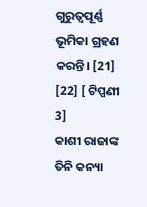ଗୁରୁତ୍ୱପୂର୍ଣ୍ଣ ଭୂମିକା ଗ୍ରହଣ କରନ୍ତି। [21] [22] [ ଟିପ୍ପଣୀ 3]
କାଶୀ ରାଜାଙ୍କ ତିନି କନ୍ୟା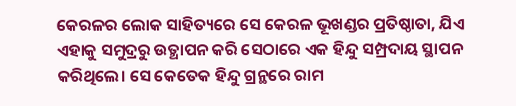କେରଳର ଲୋକ ସାହିତ୍ୟରେ ସେ କେରଳ ଭୂଖଣ୍ଡର ପ୍ରତିଷ୍ଠାତା, ଯିଏ ଏହାକୁ ସମୁଦ୍ରରୁ ଉତ୍ଥାପନ କରି ସେଠାରେ ଏକ ହିନ୍ଦୁ ସମ୍ପ୍ରଦାୟ ସ୍ଥାପନ କରିଥିଲେ। ସେ କେତେକ ହିନ୍ଦୁ ଗ୍ରନ୍ଥରେ ରାମ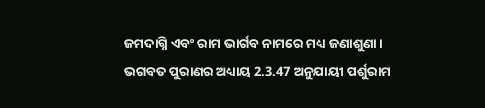ଜମଦାଗ୍ନି ଏବଂ ରାମ ଭାର୍ଗବ ନାମରେ ମଧ୍ୟ ଜଣାଶୁଣା । ଭଗବତ ପୁରାଣର ଅଧ୍ୟାୟ 2.3.47 ଅନୁଯାୟୀ ପର୍ଶୁରାମ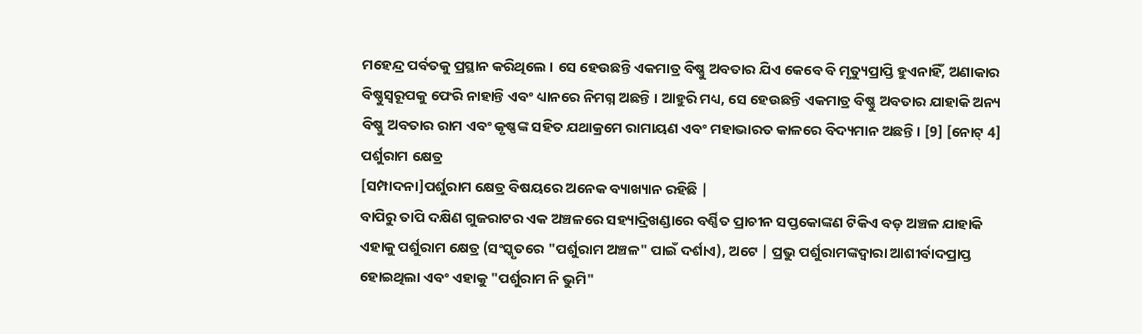ମହେନ୍ଦ୍ର ପର୍ବତକୁ ପ୍ରସ୍ଥାନ କରିଥିଲେ । ସେ ହେଉଛନ୍ତି ଏକମାତ୍ର ବିଷ୍ଣୁ ଅବତାର ଯିଏ କେବେ ବି ମୃତ୍ୟୁପ୍ରାପ୍ତି ହୁଏନାହିଁ, ଅଣାକାର ବିଷ୍ଣୁସ୍ୱରୂପକୁ ଫେରି ନାହାନ୍ତି ଏବଂ ଧ୍ୟାନରେ ନିମଗ୍ନ ଅଛନ୍ତି । ଆହୁରି ମଧ୍ୟ, ସେ ହେଉଛନ୍ତି ଏକମାତ୍ର ବିଷ୍ଣୁ ଅବତାର ଯାହାକି ଅନ୍ୟ ବିଷ୍ଣୁ ଅବତାର ରାମ ଏବଂ କୃଷ୍ଣଙ୍କ ସହିତ ଯଥାକ୍ରମେ ରାମାୟଣ ଏବଂ ମହାଭାରତ କାଳରେ ବିଦ୍ୟମାନ ଅଛନ୍ତି। [9] [ନୋଟ୍ 4]
ପର୍ଶୁରାମ କ୍ଷେତ୍ର
[ସମ୍ପାଦନା]ପର୍ଶୁରାମ କ୍ଷେତ୍ର ବିଷୟରେ ଅନେକ ବ୍ୟାଖ୍ୟାନ ରହିଛି |
ବାପିରୁ ତାପି ଦକ୍ଷିଣ ଗୁଜରାଟର ଏକ ଅଞ୍ଚଳରେ ସହ୍ୟାଦ୍ରିଖଣ୍ଡାରେ ବର୍ଣ୍ଣିତ ପ୍ରାଚୀନ ସପ୍ତକୋଙ୍କଣ ଟିକିଏ ବଡ଼ ଅଞ୍ଚଳ ଯାହାକି ଏହାକୁ ପର୍ଶୁରାମ କ୍ଷେତ୍ର (ସଂସ୍କୃତରେ "ପର୍ଶୁରାମ ଅଞ୍ଚଳ" ପାଇଁ ଦର୍ଶାଏ), ଅଟେ | ପ୍ରଭୁ ପର୍ଶୁରାମଙ୍କଦ୍ୱାରା ଆଶୀର୍ବାଦପ୍ରାପ୍ତ ହୋଇଥିଲା ଏବଂ ଏହାକୁ "ପର୍ଶୁରାମ ନି ଭୁମି"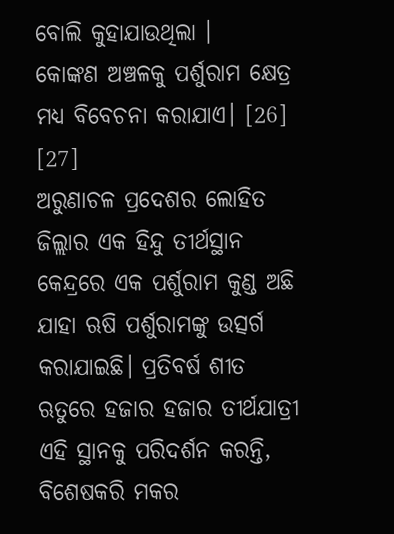ବୋଲି କୁହାଯାଉଥିଲା ।
କୋଙ୍କଣ ଅଞ୍ଚଳକୁ ପର୍ଶୁରାମ କ୍ଷେତ୍ର ମଧ୍ୟ ବିବେଚନା କରାଯାଏ। [26] [27]
ଅରୁଣାଚଳ ପ୍ରଦେଶର ଲୋହିତ ଜିଲ୍ଲାର ଏକ ହିନ୍ଦୁ ତୀର୍ଥସ୍ଥାନ କେନ୍ଦ୍ରରେ ଏକ ପର୍ଶୁରାମ କୁଣ୍ଡ ଅଛି ଯାହା ଋଷି ପର୍ଶୁରାମଙ୍କୁ ଉତ୍ସର୍ଗ କରାଯାଇଛି। ପ୍ରତିବର୍ଷ ଶୀତ ଋତୁରେ ହଜାର ହଜାର ତୀର୍ଥଯାତ୍ରୀ ଏହି ସ୍ଥାନକୁ ପରିଦର୍ଶନ କରନ୍ତି, ବିଶେଷକରି ମକର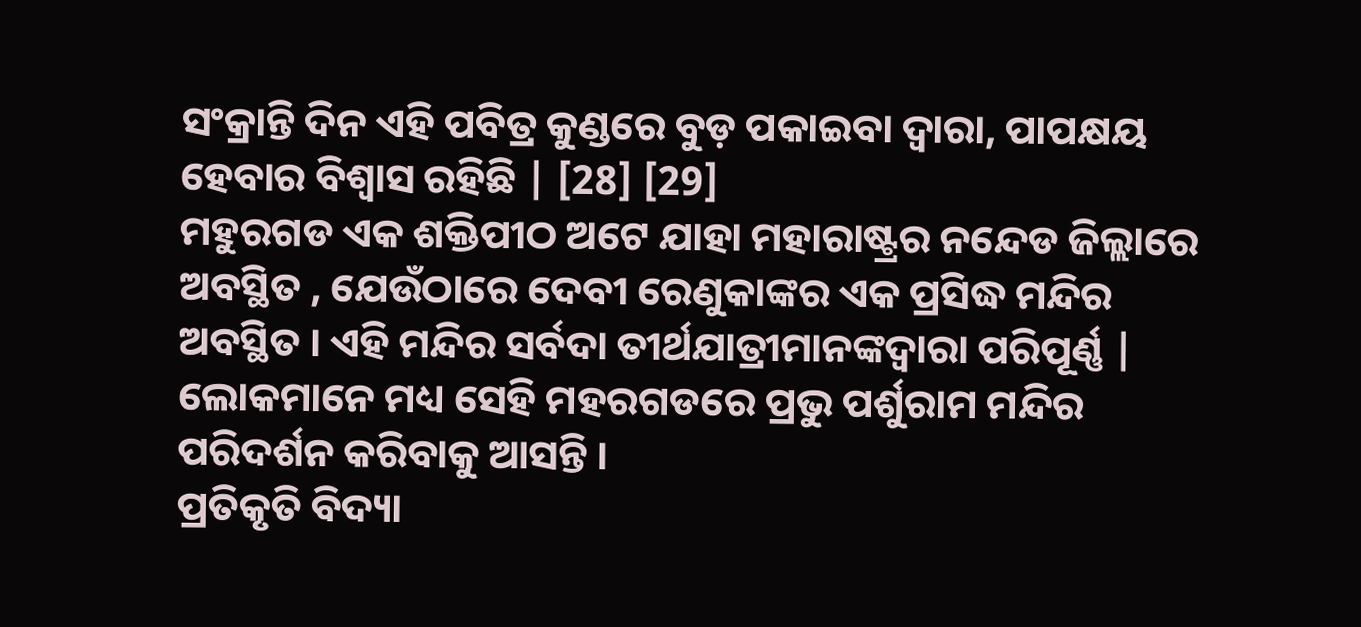ସଂକ୍ରାନ୍ତି ଦିନ ଏହି ପବିତ୍ର କୁଣ୍ଡରେ ବୁଡ଼ ପକାଇବା ଦ୍ୱାରା, ପାପକ୍ଷୟ ହେବାର ବିଶ୍ୱାସ ରହିଛି | [28] [29]
ମହୁରଗଡ ଏକ ଶକ୍ତିପୀଠ ଅଟେ ଯାହା ମହାରାଷ୍ଟ୍ରର ନନ୍ଦେଡ ଜିଲ୍ଲାରେ ଅବସ୍ଥିତ , ଯେଉଁଠାରେ ଦେବୀ ରେଣୁକାଙ୍କର ଏକ ପ୍ରସିଦ୍ଧ ମନ୍ଦିର ଅବସ୍ଥିତ । ଏହି ମନ୍ଦିର ସର୍ବଦା ତୀର୍ଥଯାତ୍ରୀମାନଙ୍କଦ୍ୱାରା ପରିପୂର୍ଣ୍ଣ | ଲୋକମାନେ ମଧ୍ୟ ସେହି ମହରଗଡରେ ପ୍ରଭୁ ପର୍ଶୁରାମ ମନ୍ଦିର ପରିଦର୍ଶନ କରିବାକୁ ଆସନ୍ତି ।
ପ୍ରତିକୃତି ବିଦ୍ୟା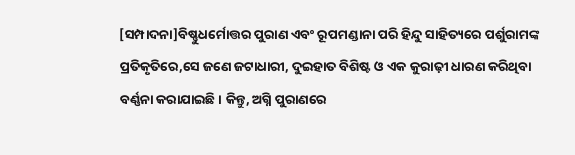[ସମ୍ପାଦନା]ବିଷ୍ଣୁଧର୍ମୋତ୍ତର ପୁରାଣ ଏବଂ ରୂପମଣ୍ଡାନା ପରି ହିନ୍ଦୁ ସାହିତ୍ୟରେ ପର୍ଶୁରାମଙ୍କ ପ୍ରତିକୃତିରେ,ସେ ଜଣେ ଜଟାଧାରୀ, ଦୁଇହାତ ବିଶିଷ୍ଟ ଓ ଏକ କୁରାଢ଼ୀ ଧାରଣ କରିଥିବା ବର୍ଣ୍ଣନା କରାଯାଇଛି। କିନ୍ତୁ, ଅଗ୍ନି ପୁରାଣରେ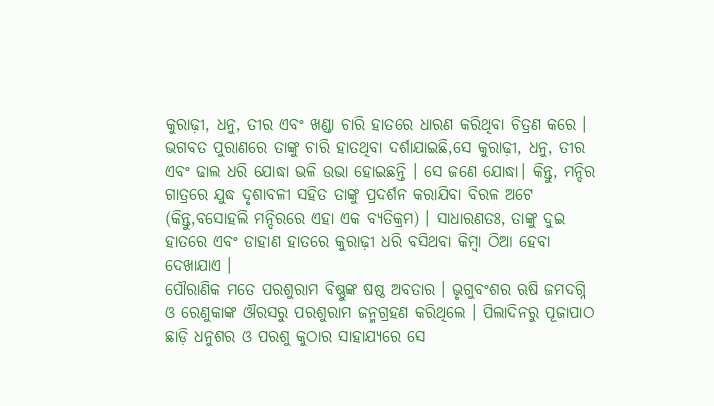କୁରାଢ଼ୀ, ଧନୁ, ତୀର ଏବଂ ଖଣ୍ଡା ଚାରି ହାତରେ ଧାରଣ କରିଥିବା ଚିତ୍ରଣ କରେ । ଭଗବତ ପୁରାଣରେ ତାଙ୍କୁ ଚାରି ହାତଥିବା ଦର୍ଶାଯାଇଛି,ସେ କୁରାଢ଼ୀ, ଧନୁ, ତୀର ଏବଂ ଢାଲ ଧରି ଯୋଦ୍ଧା ଭଳି ଉଭା ହୋଇଛନ୍ତି । ସେ ଜଣେ ଯୋଦ୍ଧା। କିନ୍ତୁ, ମନ୍ଦିର ଗାତ୍ରରେ ଯୁଦ୍ଧ ଦୃଶାବଳୀ ସହିତ ତାଙ୍କୁ ପ୍ରଦର୍ଶନ କରାଯିବା ବିରଳ ଅଟେ (କିନ୍ତୁ,ବସୋହଲି ମନ୍ଦିରରେ ଏହା ଏକ ବ୍ୟତିକ୍ରମ) । ସାଧାରଣତଃ, ତାଙ୍କୁ ଦୁଇ ହାତରେ ଏବଂ ଡାହାଣ ହାତରେ କୁରାଢ଼ୀ ଧରି ବସିଥବା କିମ୍ବା ଠିଆ ହେବା ଦେଖାଯାଏ ।
ପୌରାଣିକ ମତେ ପରଶୁରାମ ବିଷ୍ଣୁଙ୍କ ଷଷ୍ଠ ଅବତାର । ଭୃଗୁବଂଶର ଋଷି ଜମଦଗ୍ନି ଓ ରେଣୁକାଙ୍କ ଔରସରୁ ପରଶୁରାମ ଜନ୍ମଗ୍ରହଣ କରିଥିଲେ । ପିଲାଦିନରୁ ପୂଜାପାଠ ଛାଡ଼ି ଧନୁଶର ଓ ପରଶୁ କୁଠାର ସାହାଯ୍ୟରେ ସେ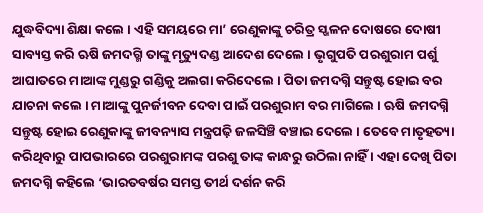ଯୁଦ୍ଧବିଦ୍ୟା ଶିକ୍ଷା କଲେ । ଏହି ସମୟରେ ମା’ ରେଣୁକାଙ୍କୁ ଚରିତ୍ର ସ୍ଖଳନ ଦୋଷରେ ଦୋଷୀ ସାବ୍ୟସ୍ତ କରି ଋଷି ଜମଦଗ୍ମି ତାଙ୍କୁ ମୃତ୍ୟୁଦଣ୍ଡ ଆଦେଶ ଦେଲେ । ଭୃଗୁପତି ପରଶୁରାମ ପର୍ଶୁ ଆଘାତରେ ମାଆଙ୍କ ମୁଣ୍ଡରୁ ଗଣ୍ଡିକୁ ଅଲଗା କରିଦେଲେ । ପିତା ଜମଦଗ୍ନି ସନ୍ତୁଷ୍ଟ ହୋଇ ବର ଯାଚନା କଲେ । ମାଆଙ୍କୁ ପୁନର୍ଜୀବନ ଦେବା ପାଇଁ ପରଶୁରାମ ବର ମାଗିଲେ । ଋଷି ଜମଦଗ୍ନି ସନ୍ତୁଷ୍ଟ ହୋଇ ରେଣୁକାଙ୍କୁ ଜୀବନ୍ୟାସ ମନ୍ତ୍ରପଢ଼ି ଜଳସିଞ୍ଚି ବଞ୍ଚାଇ ଦେଲେ । ତେବେ ମାତୃହତ୍ୟା କରିଥିବାରୁ ପାପଭାରରେ ପରଶୁରାମଙ୍କ ପରଶୁ ତାଙ୍କ କାନ୍ଧରୁ ଉଠିଲା ନାହିଁ । ଏହା ଦେଖି ପିତା ଜମଦଗ୍ନି କହିଲେ ‘ଭାରତବର୍ଷର ସମସ୍ତ ତୀର୍ଥ ଦର୍ଶନ କରି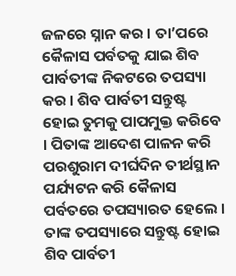ଜଳରେ ସ୍ନାନ କର । ତା’ପରେ କୈଳାସ ପର୍ବତକୁ ଯାଇ ଶିବ ପାର୍ବତୀଙ୍କ ନିକଟରେ ତପସ୍ୟା କର । ଶିବ ପାର୍ବତୀ ସନ୍ତୁଷ୍ଟ ହୋଇ ତୁମକୁ ପାପମୁକ୍ତ କରିବେ । ପିତାଙ୍କ ଆଦେଶ ପାଳନ କରି ପରଶୁରାମ ଦୀର୍ଘଦିନ ତୀର୍ଥସ୍ଥାନ ପର୍ଯ୍ୟଟନ କରି କୈଳାସ ପର୍ବତରେ ତପସ୍ୟାରତ ହେଲେ । ତାଙ୍କ ତପସ୍ୟାରେ ସନ୍ତୁଷ୍ଟ ହୋଇ ଶିବ ପାର୍ବତୀ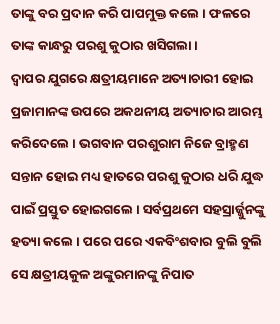ତାଙ୍କୁ ବର ପ୍ରଦାନ କରି ପାପମୁକ୍ତ କଲେ । ଫଳରେ ତାଙ୍କ କାନ୍ଧରୁ ପରଶୁ କୁଠାର ଖସିଗଲା ।
ଦ୍ୱାପର ଯୁଗରେ କ୍ଷତ୍ରୀୟମାନେ ଅତ୍ୟାଚାରୀ ହୋଇ ପ୍ରଜାମାନଙ୍କ ଉପରେ ଅକଥନୀୟ ଅତ୍ୟାଚାର ଆରମ୍ଭ କରିଦେଲେ । ଭଗବାନ ପରଶୁରାମ ନିଜେ ବ୍ରାହ୍ମଣ ସନ୍ତାନ ହୋଇ ମଧ୍ୟ ହାତରେ ପରଶୁ କୁଠାର ଧରି ଯୁଦ୍ଧ ପାଇଁ ପ୍ରସ୍ତୁତ ହୋଇଗଲେ । ସର୍ବପ୍ରଥମେ ସହସ୍ରାର୍ଜ୍ଜୁନଙ୍କୁ ହତ୍ୟା କଲେ । ପରେ ପରେ ଏକବିଂଶବାର ବୁଲି ବୁଲି ସେ କ୍ଷତ୍ରୀୟକୁଳ ଅଙ୍କୁରମାନଙ୍କୁ ନିପାତ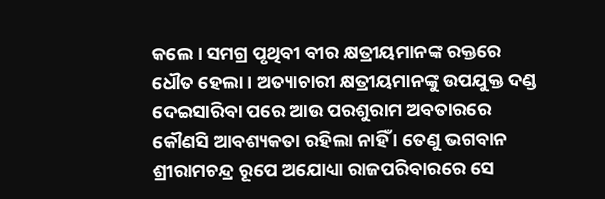କଲେ । ସମଗ୍ର ପୃଥିବୀ ବୀର କ୍ଷତ୍ରୀୟମାନଙ୍କ ରକ୍ତରେ ଧୌତ ହେଲା । ଅତ୍ୟାଚାରୀ କ୍ଷତ୍ରୀୟମାନଙ୍କୁ ଉପଯୁକ୍ତ ଦଣ୍ଡ ଦେଇସାରିବା ପରେ ଆଉ ପରଶୁରାମ ଅବତାରରେ କୌଣସି ଆବଶ୍ୟକତା ରହିଲା ନାହିଁ । ତେଣୁ ଭଗବାନ ଶ୍ରୀରାମଚନ୍ଦ୍ର ରୂପେ ଅଯୋଧ୍ୟା ରାଜପରିବାରରେ ସେ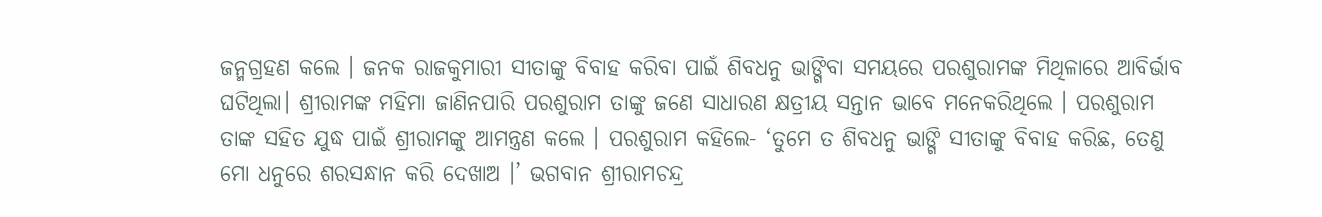ଜନ୍ମଗ୍ରହଣ କଲେ । ଜନକ ରାଜକୁମାରୀ ସୀତାଙ୍କୁ ବିବାହ କରିବା ପାଇଁ ଶିବଧନୁ ଭାଙ୍ଗିବା ସମୟରେ ପରଶୁରାମଙ୍କ ମିଥିଳାରେ ଆବିର୍ଭାବ ଘଟିଥିଲା। ଶ୍ରୀରାମଙ୍କ ମହିମା ଜାଣିନପାରି ପରଶୁରାମ ତାଙ୍କୁ ଜଣେ ସାଧାରଣ କ୍ଷତ୍ରୀୟ ସନ୍ତାନ ଭାବେ ମନେକରିଥିଲେ । ପରଶୁରାମ ତାଙ୍କ ସହିତ ଯୁଦ୍ଧ ପାଇଁ ଶ୍ରୀରାମଙ୍କୁ ଆମନ୍ତ୍ରଣ କଲେ । ପରଶୁରାମ କହିଲେ- ‘ତୁମେ ତ ଶିବଧନୁ ଭାଙ୍ଗି ସୀତାଙ୍କୁ ବିବାହ କରିଛ, ତେଣୁ ମୋ ଧନୁରେ ଶରସନ୍ଧାନ କରି ଦେଖାଅ ।’ ଭଗବାନ ଶ୍ରୀରାମଚନ୍ଦ୍ର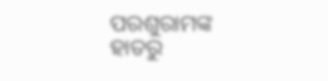ପରଶୁରାମଙ୍କ ହାତରୁ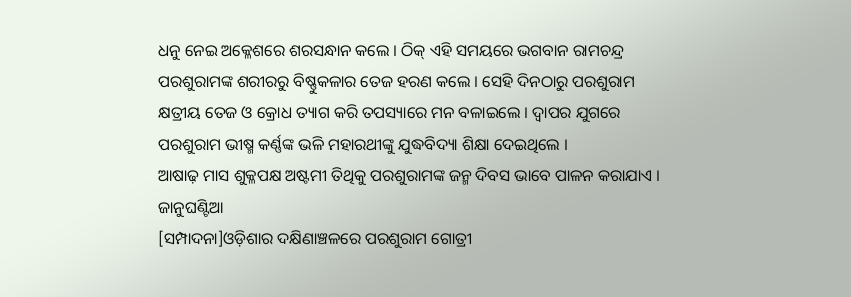ଧନୁ ନେଇ ଅକ୍ଳେଶରେ ଶରସନ୍ଧାନ କଲେ । ଠିକ୍ ଏହି ସମୟରେ ଭଗବାନ ରାମଚନ୍ଦ୍ର ପରଶୁରାମଙ୍କ ଶରୀରରୁ ବିଷ୍ଣୁକଳାର ତେଜ ହରଣ କଲେ । ସେହି ଦିନଠାରୁ ପରଶୁରାମ କ୍ଷତ୍ରୀୟ ତେଜ ଓ କ୍ରୋଧ ତ୍ୟାଗ କରି ତପସ୍ୟାରେ ମନ ବଳାଇଲେ । ଦ୍ୱାପର ଯୁଗରେ ପରଶୁରାମ ଭୀଷ୍ମ କର୍ଣ୍ଣଙ୍କ ଭଳି ମହାରଥୀଙ୍କୁ ଯୁଦ୍ଧବିଦ୍ୟା ଶିକ୍ଷା ଦେଇଥିଲେ ।
ଆଷାଢ଼ ମାସ ଶୁକ୍ଳପକ୍ଷ ଅଷ୍ଟମୀ ତିଥିକୁ ପରଶୁରାମଙ୍କ ଜନ୍ମ ଦିବସ ଭାବେ ପାଳନ କରାଯାଏ ।
ଜାନୁଘଣ୍ଟିଆ
[ସମ୍ପାଦନା]ଓଡ଼ିଶାର ଦକ୍ଷିଣାଞ୍ଚଳରେ ପରଶୁରାମ ଗୋତ୍ରୀ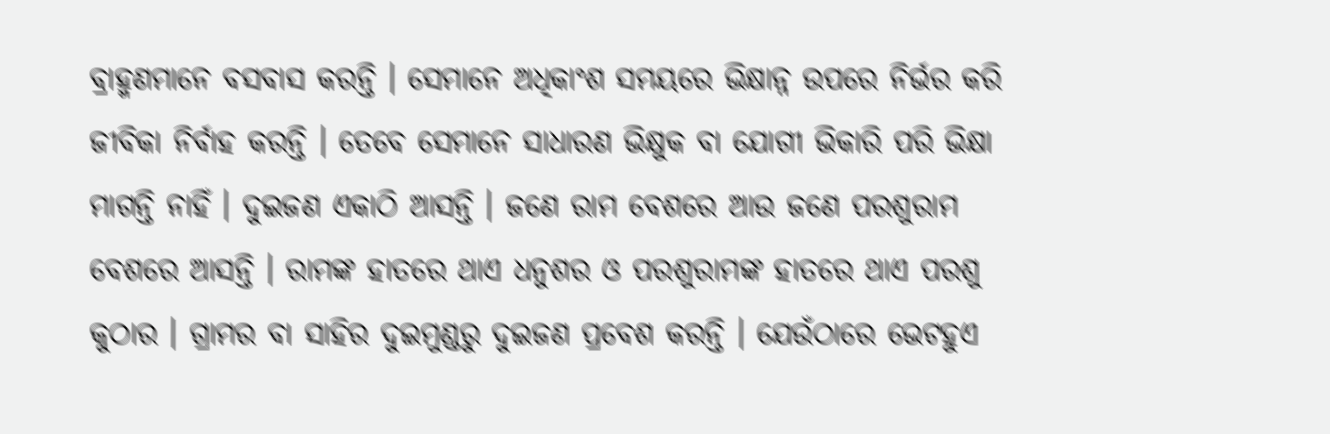ବ୍ରାହ୍ମଣମାନେ ବସବାସ କରନ୍ତି । ସେମାନେ ଅଧିକାଂଶ ସମୟରେ ଭିକ୍ଷାନ୍ନ ଉପରେ ନିର୍ଭର କରି ଜୀବିକା ନିର୍ବାହ କରନ୍ତି । ତେବେ ସେମାନେ ସାଧାରଣ ଭିକ୍ଷୁକ ବା ଯୋଗୀ ଭିକାରି ପରି ଭିକ୍ଷା ମାଗନ୍ତି ନାହିଁ । ଦୁଇଜଣ ଏକାଠି ଆସନ୍ତି । ଜଣେ ରାମ ବେଶରେ ଆଉ ଜଣେ ପରଶୁରାମ ବେଶରେ ଆସନ୍ତି । ରାମଙ୍କ ହାତରେ ଥାଏ ଧନୁଶର ଓ ପରଶୁରାମଙ୍କ ହାତରେ ଥାଏ ପରଶୁ କୁଠାର । ଗ୍ରାମର ବା ସାହିର ଦୁଇମୁଣ୍ଡରୁ ଦୁଇଜଣ ପ୍ରବେଶ କରନ୍ତି । ଯେଉଁଠାରେ ଭେଟହୁଏ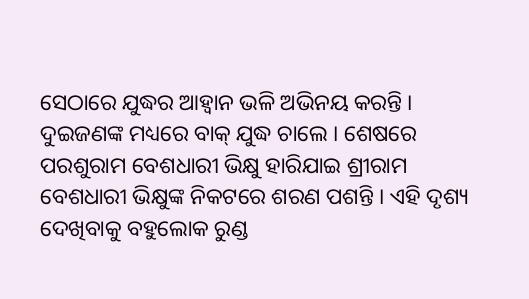ସେଠାରେ ଯୁଦ୍ଧର ଆହ୍ୱାନ ଭଳି ଅଭିନୟ କରନ୍ତି । ଦୁଇଜଣଙ୍କ ମଧ୍ୟରେ ବାକ୍ ଯୁଦ୍ଧ ଚାଲେ । ଶେଷରେ ପରଶୁରାମ ବେଶଧାରୀ ଭିକ୍ଷୁ ହାରିଯାଇ ଶ୍ରୀରାମ ବେଶଧାରୀ ଭିକ୍ଷୁଙ୍କ ନିକଟରେ ଶରଣ ପଶନ୍ତି । ଏହି ଦୃଶ୍ୟ ଦେଖିବାକୁ ବହୁଲୋକ ରୁଣ୍ଡ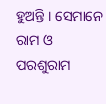ହୁଅନ୍ତି । ସେମାନେ ରାମ ଓ ପରଶୁରାମ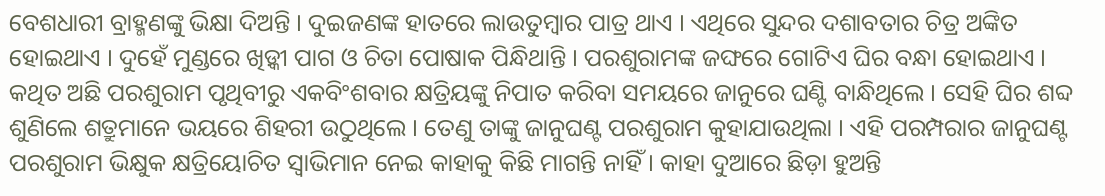ବେଶଧାରୀ ବ୍ରାହ୍ମଣଙ୍କୁ ଭିକ୍ଷା ଦିଅନ୍ତି । ଦୁଇଜଣଙ୍କ ହାତରେ ଲାଉତୁମ୍ବାର ପାତ୍ର ଥାଏ । ଏଥିରେ ସୁନ୍ଦର ଦଶାବତାର ଚିତ୍ର ଅଙ୍କିତ ହୋଇଥାଏ । ଦୁହେଁ ମୁଣ୍ଡରେ ଖିଡ଼୍କୀ ପାଗ ଓ ଚିତା ପୋଷାକ ପିନ୍ଧିଥାନ୍ତି । ପରଶୁରାମଙ୍କ ଜଙ୍ଘରେ ଗୋଟିଏ ଘିର ବନ୍ଧା ହୋଇଥାଏ । କଥିତ ଅଛି ପରଶୁରାମ ପୃଥିବୀରୁ ଏକବିଂଶବାର କ୍ଷତ୍ରିୟଙ୍କୁ ନିପାତ କରିବା ସମୟରେ ଜାନୁରେ ଘଣ୍ଟି ବାନ୍ଧିଥିଲେ । ସେହି ଘିର ଶବ୍ଦ ଶୁଣିଲେ ଶତ୍ରୁମାନେ ଭୟରେ ଶିହରୀ ଉଠୁଥିଲେ । ତେଣୁ ତାଙ୍କୁ ଜାନୁଘଣ୍ଟ ପରଶୁରାମ କୁହାଯାଉଥିଲା । ଏହି ପରମ୍ପରାର ଜାନୁଘଣ୍ଟ ପରଶୁରାମ ଭିକ୍ଷୁକ କ୍ଷତ୍ରିୟୋଚିତ ସ୍ୱାଭିମାନ ନେଇ କାହାକୁ କିଛି ମାଗନ୍ତି ନାହିଁ । କାହା ଦୁଆରେ ଛିଡ଼ା ହୁଅନ୍ତି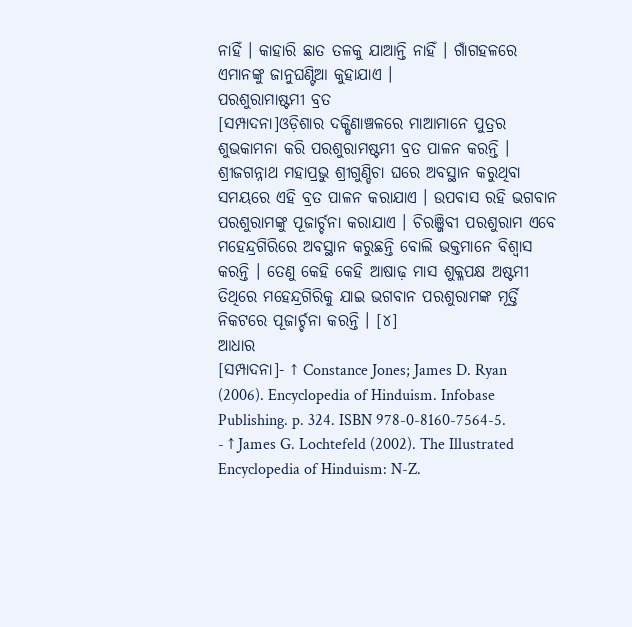ନାହିଁ । କାହାରି ଛାତ ତଳକୁ ଯାଆନ୍ତି ନାହିଁ । ଗାଁଗହଳରେ ଏମାନଙ୍କୁ ଜାନୁଘଣ୍ଟିଆ କୁହାଯାଏ ।
ପରଶୁରାମାଷ୍ଟମୀ ବ୍ରତ
[ସମ୍ପାଦନା]ଓଡ଼ିଶାର ଦକ୍ଷିଣାଞ୍ଚଳରେ ମାଆମାନେ ପୁତ୍ରର ଶୁଭକାମନା କରି ପରଶୁରାମଷ୍ଟମୀ ବ୍ରତ ପାଳନ କରନ୍ତି । ଶ୍ରୀଜଗନ୍ନାଥ ମହାପ୍ରଭୁ ଶ୍ରୀଗୁଣ୍ଡିଚା ଘରେ ଅବସ୍ଥାନ କରୁଥିବା ସମୟରେ ଏହି ବ୍ରତ ପାଳନ କରାଯାଏ । ଉପବାସ ରହି ଭଗବାନ ପରଶୁରାମଙ୍କୁ ପୂଜାର୍ଚ୍ଚନା କରାଯାଏ । ଚିରଞ୍ଜିବୀ ପରଶୁରାମ ଏବେ ମହେନ୍ଦ୍ରଗିରିରେ ଅବସ୍ଥାନ କରୁଛନ୍ତି ବୋଲି ଭକ୍ତମାନେ ବିଶ୍ୱାସ କରନ୍ତି । ତେଣୁ କେହି କେହି ଆଷାଢ଼ ମାସ ଶୁକ୍ଳପକ୍ଷ ଅଷ୍ଟମୀ ତିଥିରେ ମହେନ୍ଦ୍ରଗିରିକୁ ଯାଇ ଭଗବାନ ପରଶୁରାମଙ୍କ ମୂର୍ତ୍ତି ନିକଟରେ ପୂଜାର୍ଚ୍ଚନା କରନ୍ତି । [୪]
ଆଧାର
[ସମ୍ପାଦନା]- ↑ Constance Jones; James D. Ryan (2006). Encyclopedia of Hinduism. Infobase Publishing. p. 324. ISBN 978-0-8160-7564-5.
- ↑ James G. Lochtefeld (2002). The Illustrated Encyclopedia of Hinduism: N-Z.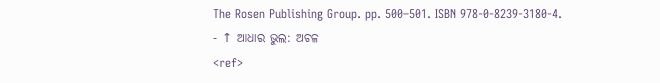The Rosen Publishing Group. pp. 500–501. ISBN 978-0-8239-3180-4.
- ↑ ଆଧାର ଭୁଲ: ଅଚଳ
<ref>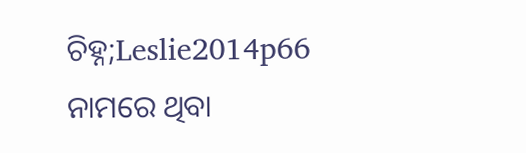ଚିହ୍ନ;Leslie2014p66
ନାମରେ ଥିବା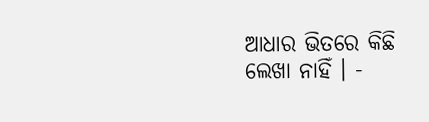ଆଧାର ଭିତରେ କିଛି ଲେଖା ନାହିଁ । -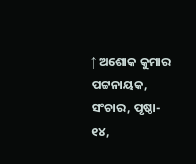↑ ଅଶୋକ କୁମାର ପଟ୍ଟନାୟକ, ସଂଚାର, ପୃଷ୍ଠା- ୧୪,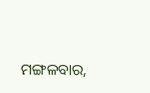ମଙ୍ଗଳବାର,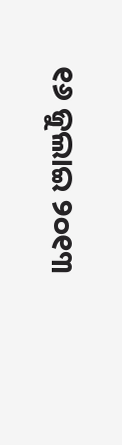୧୬ ଜୁଲାଇ ୨୦୧୩